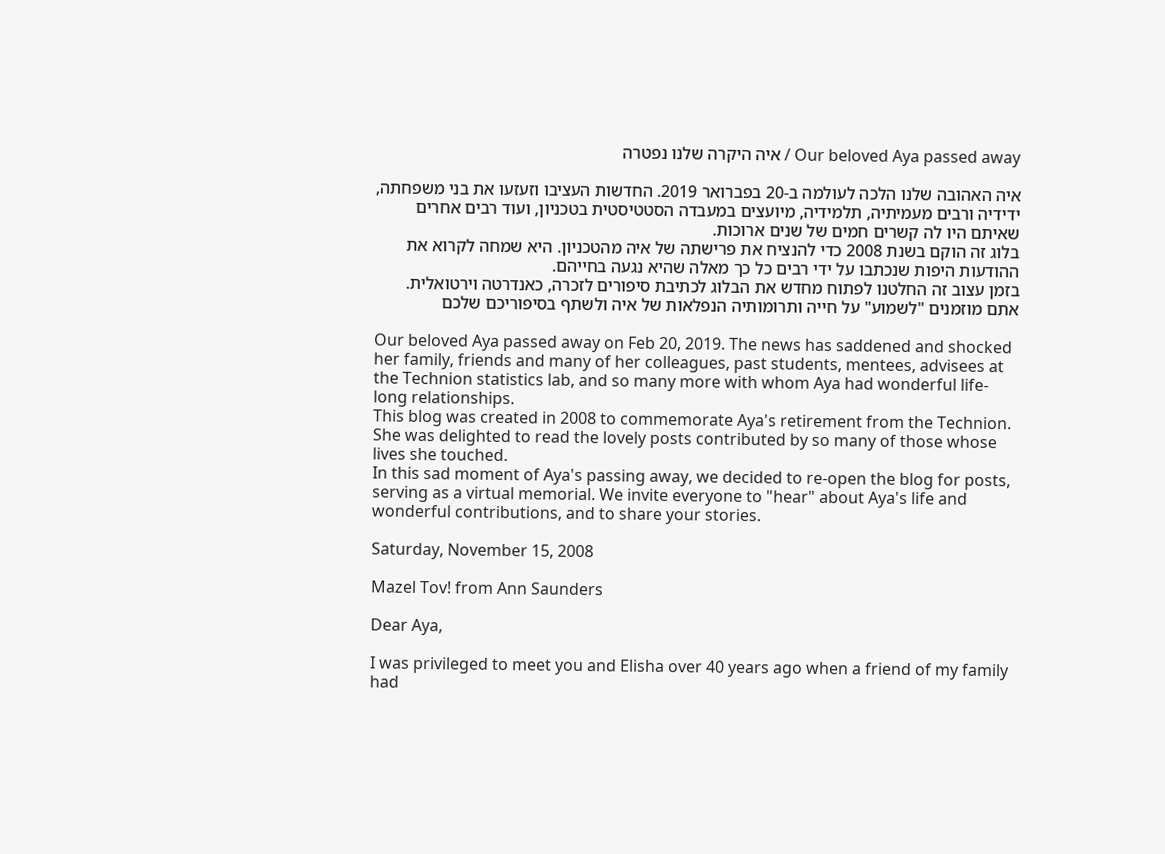Our beloved Aya passed away / איה היקרה שלנו נפטרה

איה האהובה שלנו הלכה לעולמה ב-20 בפברואר 2019. החדשות העציבו וזעזעו את בני משפחתה, ידידיה ורבים מעמיתיה, תלמידיה, מיועצים במעבדה הסטטיסטית בטכניון, ועוד רבים אחרים שאיתם היו לה קשרים חמים של שנים ארוכות.
בלוג זה הוקם בשנת 2008 כדי להנציח את פרישתה של איה מהטכניון. היא שמחה לקרוא את ההודעות היפות שנכתבו על ידי רבים כל כך מאלה שהיא נגעה בחייהם.
בזמן עצוב זה החלטנו לפתוח מחדש את הבלוג לכתיבת סיפורים לזכרה, כאנדרטה וירטואלית. אתם מוזמנים "לשמוע" על חייה ותרומותיה הנפלאות של איה ולשתף בסיפוריכם שלכם

Our beloved Aya passed away on Feb 20, 2019. The news has saddened and shocked her family, friends and many of her colleagues, past students, mentees, advisees at the Technion statistics lab, and so many more with whom Aya had wonderful life-long relationships.
This blog was created in 2008 to commemorate Aya's retirement from the Technion. She was delighted to read the lovely posts contributed by so many of those whose lives she touched.
In this sad moment of Aya's passing away, we decided to re-open the blog for posts, serving as a virtual memorial. We invite everyone to "hear" about Aya's life and wonderful contributions, and to share your stories.

Saturday, November 15, 2008

Mazel Tov! from Ann Saunders

Dear Aya,

I was privileged to meet you and Elisha over 40 years ago when a friend of my family had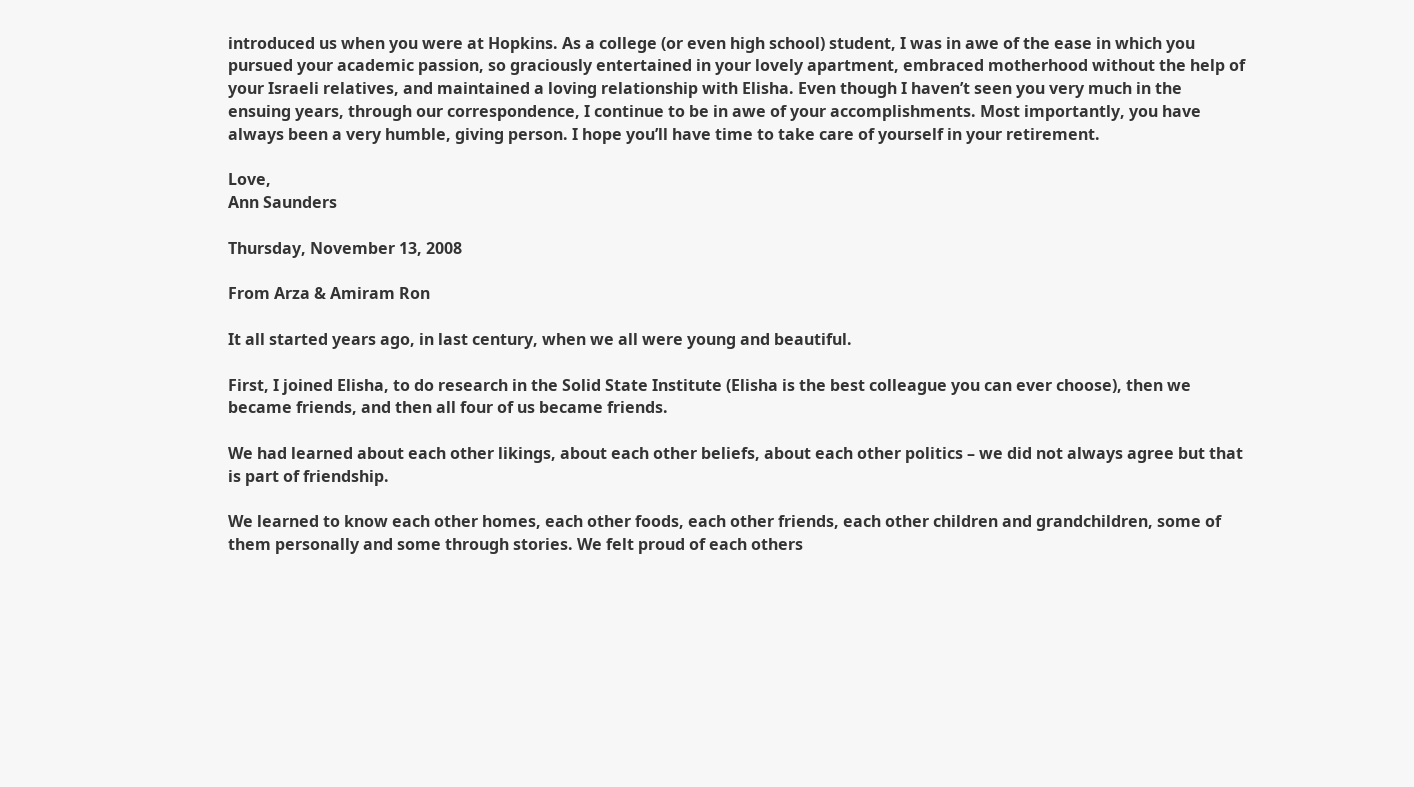introduced us when you were at Hopkins. As a college (or even high school) student, I was in awe of the ease in which you pursued your academic passion, so graciously entertained in your lovely apartment, embraced motherhood without the help of your Israeli relatives, and maintained a loving relationship with Elisha. Even though I haven’t seen you very much in the ensuing years, through our correspondence, I continue to be in awe of your accomplishments. Most importantly, you have always been a very humble, giving person. I hope you’ll have time to take care of yourself in your retirement.

Love,
Ann Saunders

Thursday, November 13, 2008

From Arza & Amiram Ron

It all started years ago, in last century, when we all were young and beautiful.

First, I joined Elisha, to do research in the Solid State Institute (Elisha is the best colleague you can ever choose), then we became friends, and then all four of us became friends.

We had learned about each other likings, about each other beliefs, about each other politics – we did not always agree but that is part of friendship.

We learned to know each other homes, each other foods, each other friends, each other children and grandchildren, some of them personally and some through stories. We felt proud of each others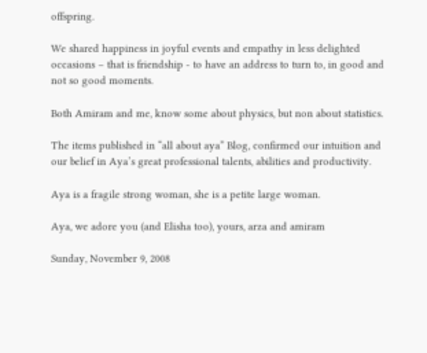offspring.

We shared happiness in joyful events and empathy in less delighted occasions – that is friendship - to have an address to turn to, in good and not so good moments.

Both Amiram and me, know some about physics, but non about statistics.

The items published in “all about aya” Blog, confirmed our intuition and our belief in Aya’s great professional talents, abilities and productivity.

Aya is a fragile strong woman, she is a petite large woman.

Aya, we adore you (and Elisha too), yours, arza and amiram

Sunday, November 9, 2008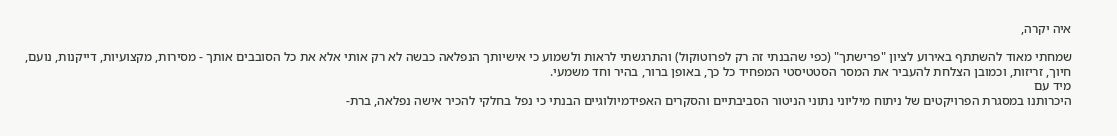איה יקרה,

שמחתי מאוד להשתתף באירוע לציון "פרישתך" (כפי שהבנתי זה רק לפרוטוקול) והתרגשתי לראות ולשמוע כי אישיותך הנפלאה כבשה לא רק אותי אלא את כל הסובבים אותך - מסירות, מקצועיות, דייקנות, נועם, חיוך, זריזות, וכמובן הצלחת להעביר את המסר הסטטיסטי המפחיד כל כך, באופן ברור, בהיר וחד משמעי.
מיד עם
היכרותנו במסגרת הפרויקטים של ניתוח מיליוני נתוני הניטור הסביבתיים והסקרים האפידמיולוגיים הבנתי כי נפל בחלקי להכיר אישה נפלאה, ברת-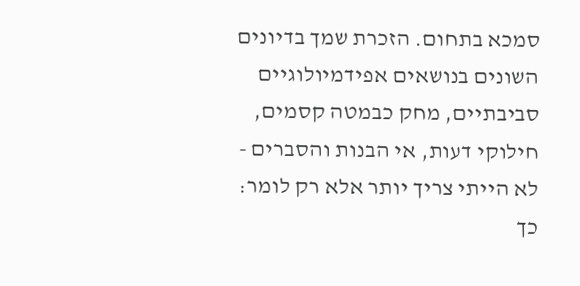סמכא בתחום. הזכרת שמך בדיונים השונים בנושאים אפידמיולוגיים סביבתיים, מחק כבמטה קסמים, חילוקי דעות, אי הבנות והסברים - לא הייתי צריך יותר אלא רק לומר: כך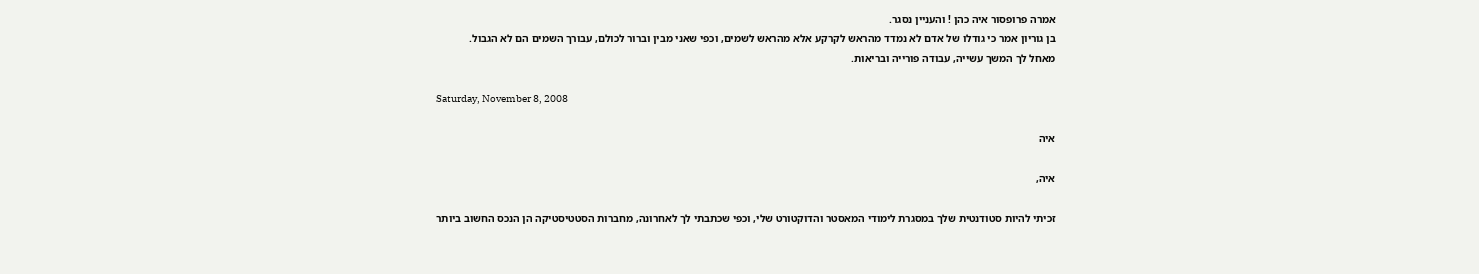אמרה פרופסור איה כהן ! והעניין נסגר.
בן גוריון אמר כי גודלו של אדם לא נמדד מהראש לקרקע אלא מהראש לשמים, וכפי שאני מבין וברור לכולם, עבורך השמים הם לא הגבול.
מאחל לך המשך עשייה, עבודה פורייה ובריאות.

Saturday, November 8, 2008

איה

איה,

זכיתי להיות סטודנטית שלך במסגרת לימודי המאסטר והדוקטורט שלי, וכפי שכתבתי לך לאחרונה, מחברות הסטטיסטיקה הן הנכס החשוב ביותר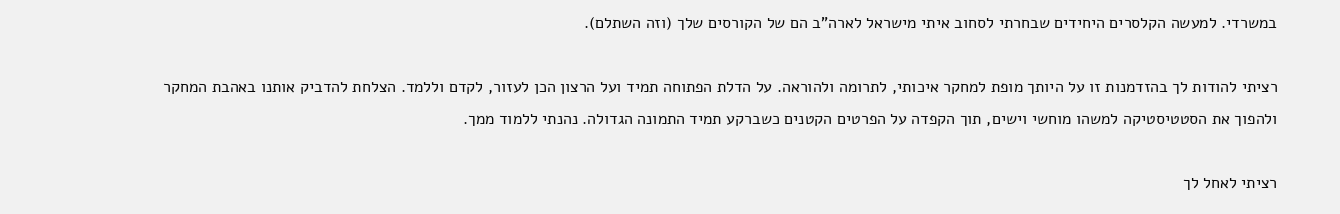במשרדי. למעשה הקלסרים היחידים שבחרתי לסחוב איתי מישראל לארה"ב הם של הקורסים שלך (וזה השתלם).

רציתי להודות לך בהזדמנות זו על היותך מופת למחקר איכותי, לתרומה ולהוראה. על הדלת הפתוחה תמיד ועל הרצון הכן לעזור, לקדם וללמד. הצלחת להדביק אותנו באהבת המחקר ולהפוך את הסטטיסטיקה למשהו מוחשי וישים, תוך הקפדה על הפרטים הקטנים כשברקע תמיד התמונה הגדולה. נהנתי ללמוד ממך.

רציתי לאחל לך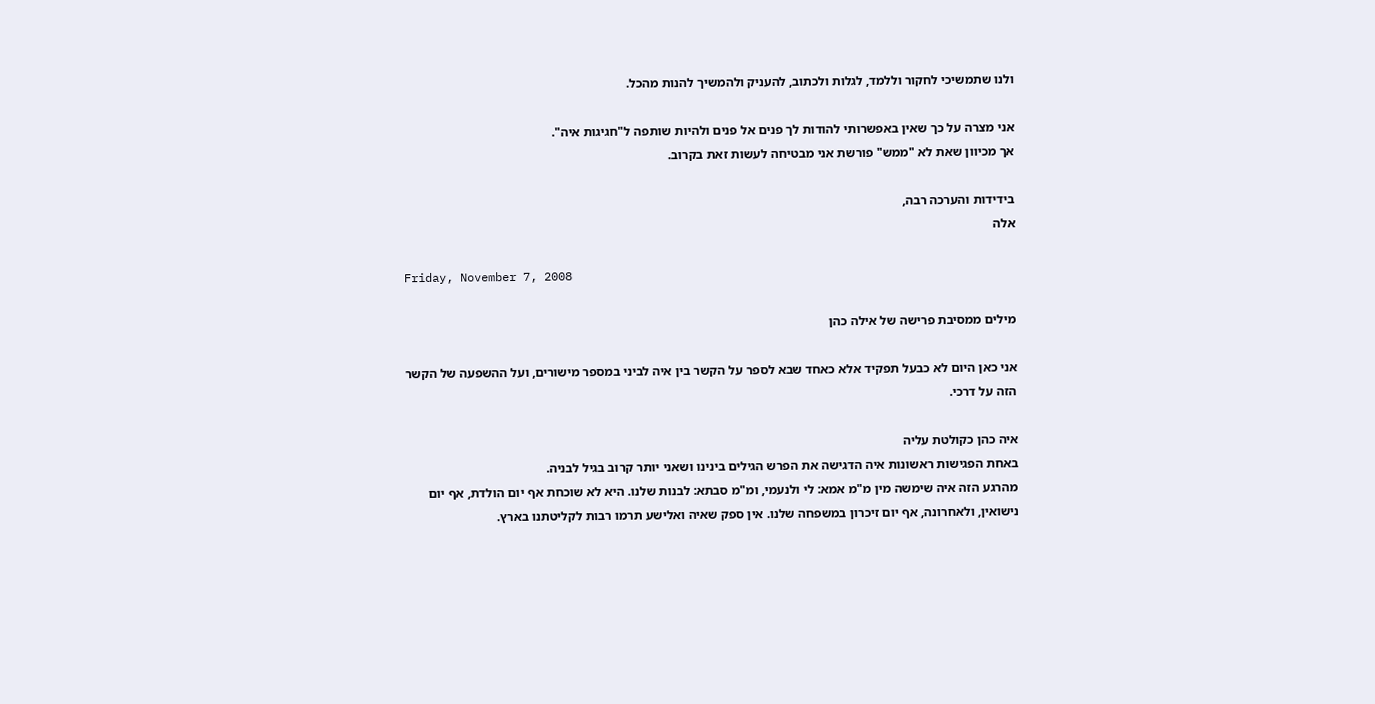ולנו שתמשיכי לחקור וללמד, לגלות ולכתוב, להעניק ולהמשיך להנות מהכל.

אני מצרה על כך שאין באפשרותי להודות לך פנים אל פנים ולהיות שותפה ל"חגיגות איה".
אך מכיוון שאת לא "ממש" פורשת אני מבטיחה לעשות זאת בקרוב.

בידידות והערכה רבה,
אלה

Friday, November 7, 2008

מילים ממסיבת פרישה של אילה כהן

אני כאן היום לא כבעל תפקיד אלא כאחד שבא לספר על הקשר בין איה לביני במספר מישורים, ועל ההשפעה של הקשר הזה על דרכי.

איה כהן כקולטת עליה
באחת הפגישות ראשונות איה הדגישה את הפרש הגילים בינינו ושאני יותר קרוב בגיל לבניה.
מהרגע הזה איה שימשה מין מ"מ אמא: לי ולנעמי, ומ"מ סבתא: לבנות שלנו. היא לא שוכחת אף יום הולדת, אף יום נישואין, ולאחרונה, אף יום זיכרון במשפחה שלנו. אין ספק שאיה ואלישע תרמו רבות לקליטתנו בארץ.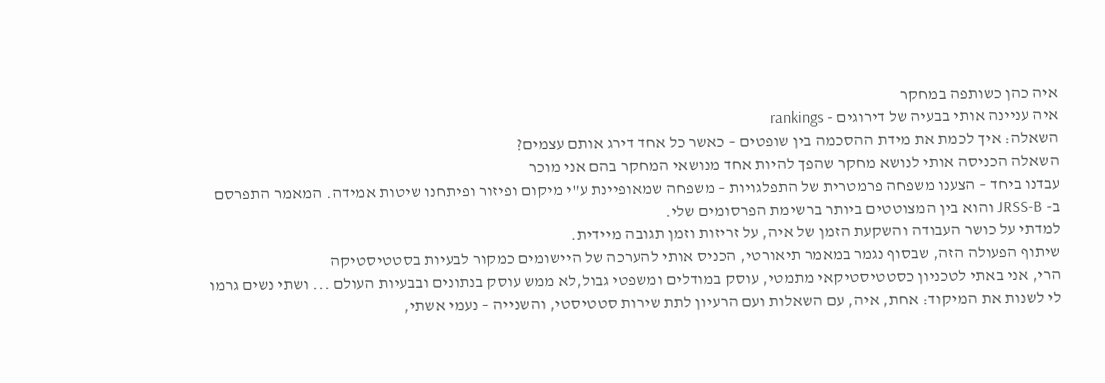איה כהן כשותפה במחקר
איה עניינה אותי בבעיה של דירוגים - rankings
השאלה: איך לכמת את מידת ההסכמה בין שופטים – כאשר כל אחד דירג אותם עצמים?
השאלה הכניסה אותי לנושא מחקר שהפך להיות אחד מנושאי המחקר בהם אני מוכר
עבדנו ביחד – הצענו משפחה פרמטרית של התפלגויות – משפחה שמאופיינת ע"י מיקום ופיזור ופיתחנו שיטות אמידה. המאמר התפרסם ב- JRSS-B והוא בין המצוטטים ביותר ברשימת הפרסומים שלי.
למדתי על כושר העבודה והשקעת הזמן של איה, על זריזות וזמן תגובה מיידית.
שיתוף הפעולה הזה, שבסוף נגמר במאמר תיאורטי, הכניס אותי להערכה של היישומים כמקור לבעיות בסטטיסטיקה
הרי, אני באתי לטכניון כסטטיסטיקאי מתמטי, עוסק במודלים ומשפטי גבול,לא ממש עוסק בנתונים ובבעיות העולם ... ושתי נשים גרמו לי לשנות את המיקוד: אחת, איה, עם השאלות ועם הרעיון לתת שירות סטטיסטי, והשנייה – נעמי אשתי,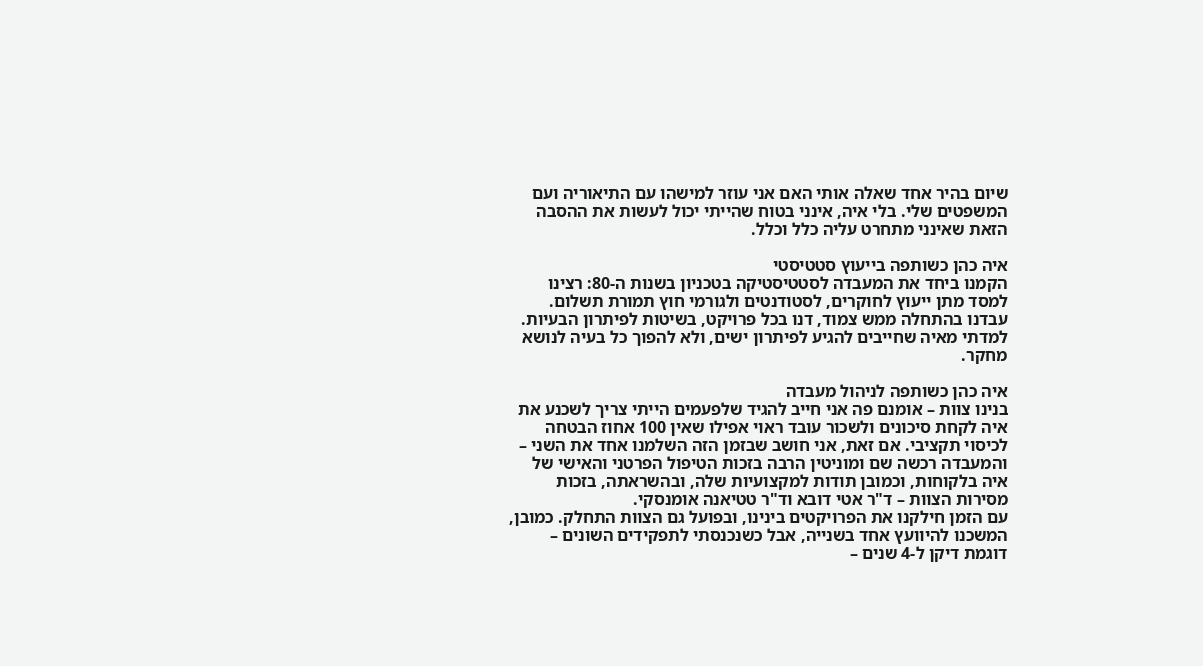שיום בהיר אחד שאלה אותי האם אני עוזר למישהו עם התיאוריה ועם המשפטים שלי. בלי איה, אינני בטוח שהייתי יכול לעשות את ההסבה הזאת שאינני מתחרט עליה כלל וכלל.

איה כהן כשותפה בייעוץ סטטיסטי
הקמנו ביחד את המעבדה לסטטיסטיקה בטכניון בשנות ה-80: רצינו למסד מתן ייעוץ לחוקרים, לסטודנטים ולגורמי חוץ תמורת תשלום. עבדנו בהתחלה ממש צמוד, דנו בכל פרויקט, בשיטות לפיתרון הבעיות. למדתי מאיה שחייבים להגיע לפיתרון ישים, ולא להפוך כל בעיה לנושא מחקר.

איה כהן כשותפה לניהול מעבדה
בנינו צוות – אומנם פה אני חייב להגיד שלפעמים הייתי צריך לשכנע את איה לקחת סיכונים ולשכור עובד ראוי אפילו שאין 100 אחוז הבטחה לכיסוי תקציבי. אם זאת, אני חושב שבזמן הזה השלמנו אחד את השני – והמעבדה רכשה שם ומוניטין הרבה בזכות הטיפול הפרטני והאישי של איה בלקוחות, וכמובן תודות למקצועיות שלה, ובהשראתה, בזכות מסירות הצוות – ד"ר אטי דובא וד"ר טטיאנה אומנסקי.
עם הזמן חילקנו את הפרויקטים בינינו, ובפועל גם הצוות התחלק. כמובן, המשכנו להיוועץ אחד בשנייה, אבל כשנכנסתי לתפקידים השונים – דוגמת דיקן ל-4 שנים –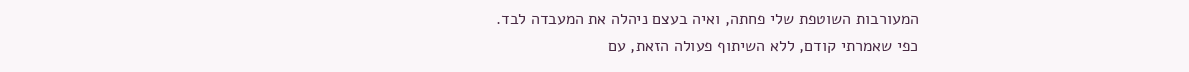המעורבות השוטפת שלי פחתה, ואיה בעצם ניהלה את המעבדה לבד.
כפי שאמרתי קודם, ללא השיתוף פעולה הזאת, עם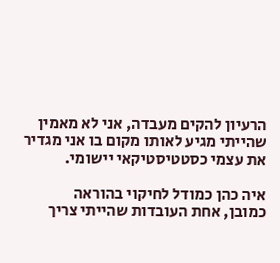הרעיון להקים מעבדה, אני לא מאמין שהייתי מגיע לאותו מקום בו אני מגדיר את עצמי כסטטיסטיקאי יישומי.

איה כהן כמודל לחיקוי בהוראה
כמובן, אחת העובדות שהייתי צריך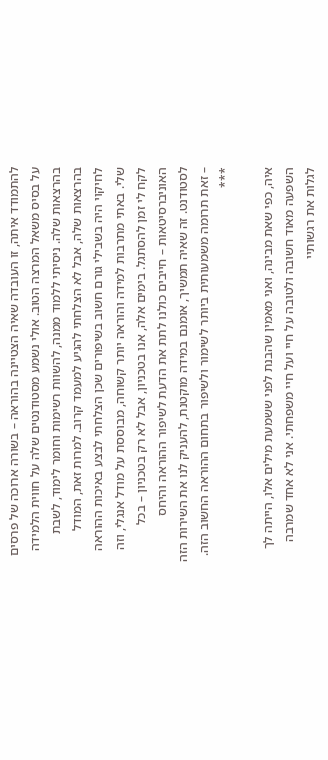להתמודד איתה, זו העובדה שאיה הצטיינה בהוראה – בשורה ארוכה של פרסים על בסיס משאל המרצה הטוב. אולי נשמע מסטודנטים שלה על חווית הלמידה בהרצאות שלה. ניסיתי ללמוד ממנה, להשוות רשימות וחומר לימוד, לשבת בהרצאות שלה, אבל לא הצלחתי להגיע למעמד קרוב. למרות זאת, המודל לחיקוי היה בשבילי גורם חשוב בשיפורים שכן הצלחתי לבצע באיכות ההוראה שלי. באתי מתרבות למידה והוראה יותר קשוחה, מבוססת על מודל אנגלי, וזה לקח לי זמן להסתגל. בימים אלה, אנו בטכניון, אבל לא רק בטכניון – בכל האוניברסיטאות – חייבים כולנו לתת את הדעת לשיפור ההוראה והיחס לסטודנט. זה שאיה תמשיך, אומנם במידה מוקטנת, להעניק לנו את השירות הזה – זאת תרומה משמעותית ביותר לשימור ולשיפור בתחום ההוראה החשוב הזה.
***

איה, כפי שאת מבינה, ואני מאמין שהבנת לפני ששמעת מילים אלו, הייתה לך השפעה מאוד חשובה ולטובה על חיי ועל חיי משפחתי. אני לא אחד שמרבה לגלות את רגשותיי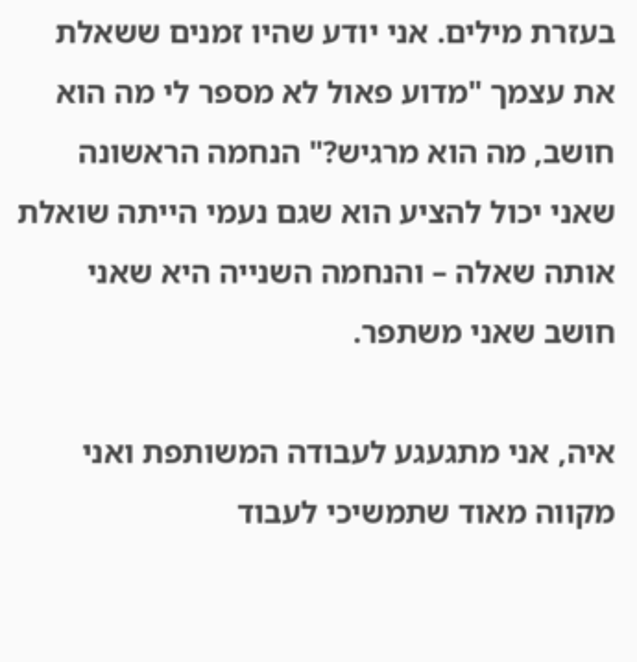בעזרת מילים. אני יודע שהיו זמנים ששאלת את עצמך "מדוע פאול לא מספר לי מה הוא חושב, מה הוא מרגיש?" הנחמה הראשונה שאני יכול להציע הוא שגם נעמי הייתה שואלת אותה שאלה – והנחמה השנייה היא שאני חושב שאני משתפר.

איה, אני מתגעגע לעבודה המשותפת ואני מקווה מאוד שתמשיכי לעבוד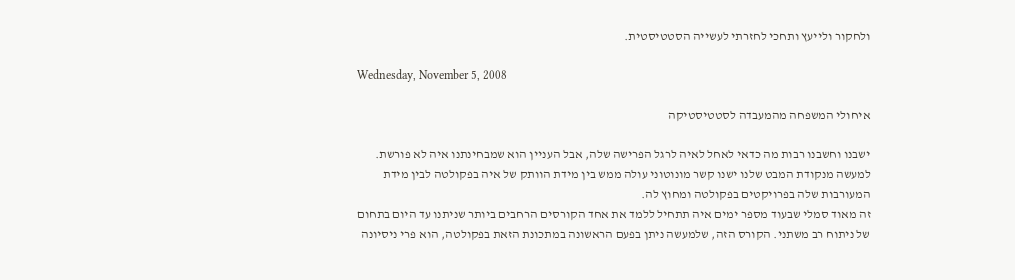ולחקור ולייעץ ותחכי לחזרתי לעשייה הסטטיסטית.

Wednesday, November 5, 2008

איחולי המשפחה מהמעבדה לסטטיסטיקה

ישבנו וחשבנו רבות מה כדאי לאחל לאיה לרגל הפרישה שלה, אבל העניין הוא שמבחינתנו איה לא פורשת. למעשה מנקודת המבט שלנו ישנו קשר מונוטוני עולה ממש בין מידת הוותק של איה בפקולטה לבין מידת המעורבות שלה בפרויקטים בפקולטה ומחוץ לה.
זה מאוד סמלי שבעוד מספר ימים איה תתחיל ללמד את אחד הקורסים הרחבים ביותר שניתנו עד היום בתחום של ניתוח רב משתני. הקורס הזה, שלמעשה ניתן בפעם הראשונה במתכונת הזאת בפקולטה, הוא פרי ניסיונה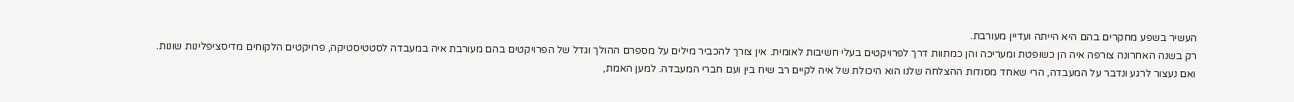העשיר בשפע מחקרים בהם היא הייתה ועדיין מעורבת.
רק בשנה האחרונה צורפה איה הן כשופטת ומעריכה והן כמתוות דרך לפרויקטים בעלי חשיבות לאומית. אין צורך להכביר מילים על מספרם ההולך וגדל של הפרויקטים בהם מעורבת איה במעבדה לסטטיסטיקה, פרויקטים הלקוחים מדיסציפלינות שונות.
ואם נעצור לרגע ונדבר על המעבדה, הרי שאחד מסודות ההצלחה שלנו הוא היכולת של איה לקיים רב שיח בין ועם חברי המעבדה. למען האמת,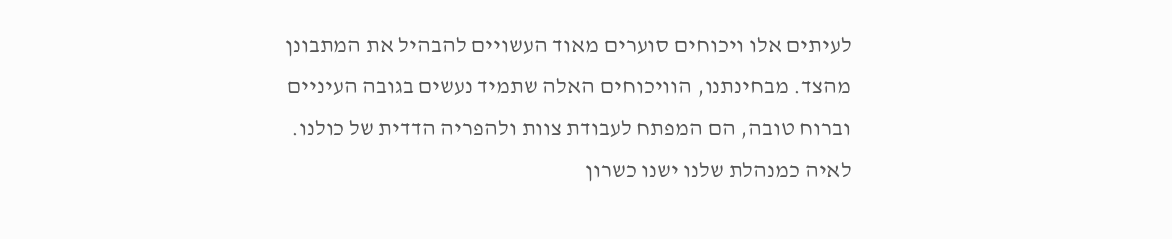לעיתים אלו ויכוחים סוערים מאוד העשויים להבהיל את המתבונן מהצד. מבחינתנו, הוויכוחים האלה שתמיד נעשים בגובה העיניים וברוח טובה, הם המפתח לעבודת צוות ולהפריה הדדית של כולנו.
לאיה כמנהלת שלנו ישנו כשרון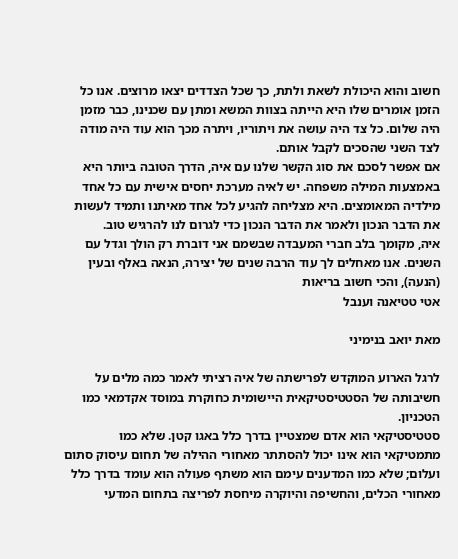חשוב והוא היכולת לשאת ולתת, כך שכל הצדדים יצאו מרוצים. אנו כל הזמן אומרים שלו היא הייתה בצוות המשא ומתן עם שכנינו, כבר מזמן היה שלום. כל צד היה עושה את ויתוריו, ויתרה מכך הוא עוד היה מודה לצד השני שהסכים לקבל אותם.
אם אפשר לסכם את סוג הקשר שלנו עם איה, הדרך הטובה ביותר היא באמצעות המילה משפחה. יש לאיה מערכת יחסים אישית עם כל אחד מילדיה המאומצים. היא מצליחה להגיע לכל אחד מאיתנו ותמיד לעשות את הדבר הנכון ולאמר את הדבר הנכון כדי לגרום לנו להרגיש טוב.
איה, מקומך בלב חברי המעבדה שבשמם אני דוברת רק הולך וגדל עם השנים. אנו מאחלים לך עוד הרבה שנים של יצירה, הנאה באלף ובעין (הנעה), והכי חשוב בריאות
אטי טטיאנה וענבל

מאת יואב בנימיני

לרגל הארוע המוקדש לפרישתה של איה רציתי לאמר כמה מלים על חשיבותה של הסטטיסטיקאית היישומית כחוקרת במוסד אקדמאי כמו הטכניון.
סטטיסטיקאי הוא אדם שמצטיין בדרך כלל באגו קטן. שלא כמו מתמטיקאי הוא אינו יכול להסתתר מאחורי ההילה של תחום עיסוק סתום ועלום; שלא כמו המדענים עימם הוא משתף פעולה הוא עומד בדרך כלל מאחורי הכלים, והחשיפה והיוקרה מיחסת לפריצה בתחום המדעי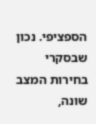הספציפי. נכון שבסקרי בחירות המצב שונה,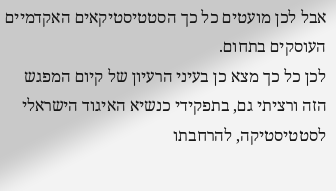אבל לכן מועטים כל כך הסטטיסטיקאים האקדמיים העוסקים בתחום.
לכן כל כך מצא כן בעיני הרעיון של קיום המפגש הזה ורציתי גם, בתפקידי כנשיא האיגוד הישראלי לסטטיסטיקה, להרחבתו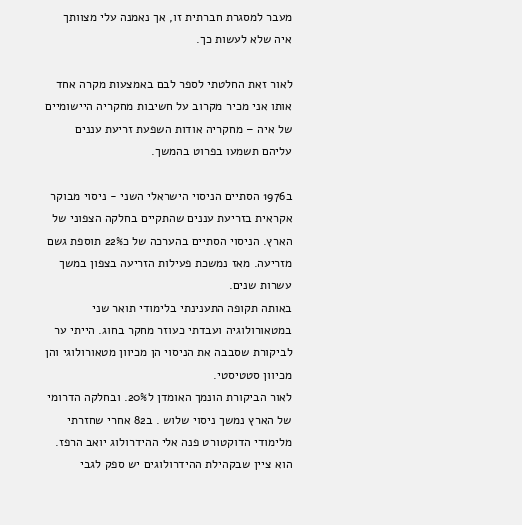מעבר למסגרת חברתית זו, אך נאמנה עלי מצוותך איה שלא לעשות כך.

לאור זאת החלטתי לספר לבם באמצעות מקרה אחד אותו אני מכיר מקרוב על חשיבות מחקריה היישומיים של איה – מחקריה אודות השפעת זריעת עננים עליהם תשמעו בפרוט בהמשך.

ב1976 הסתיים הניסוי הישראלי השני - ניסוי מבוקר אקראית בזריעת עננים שהתקיים בחלקה הצפוני של הארץ. הניסוי הסתיים בהערכה של כ22% תוספת גשם מזריעה. מאז נמשכת פעילות הזריעה בצפון במשך עשרות שנים.
באותה תקופה התענינתי בלימודי תואר שני במטאורולוגיה ועבדתי כעוזר מחקר בחוג. הייתי ער לביקורת שסבבה את הניסוי הן מכיוון מטאורולוגי והן מכיוון סטטיסטי.
לאור הביקורת הונמך האומדן ל20%. ובחלקה הדרומי של הארץ נמשך ניסוי שלוש . ב82 אחרי שחזרתי מלימודי הדוקטורט פנה אלי ההידרולוג יואב הרפז. הוא ציין שבקהילת ההידרולוגים יש ספק לגבי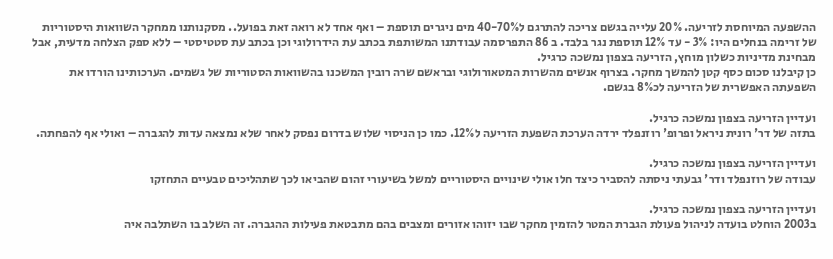ההשפעה המיוחסת לזריעה. 20% עלייה בגשם צריכה להתרגם ל40-70% מים ניגרים תוספת – ואף אחד לא רואה זאת בפועל.. מסקנותנו ממחקר השוואות היסטוריות של זרימה בנחלים היו: 3% - עד 12% תוספת נגר בלבד. ב 86 התפרסמה עבודתנו המשותפת בכתב עת הידרולוגי וכן בכתב עת סטטיסטי – ללא ספק הצלחה מדעית, אבל מבחינת מדיניות כשלון מוחץ, הזריעה בצפון נמשכה כרגיל.
כן קיבלנו סכום כסף קטן להמשך מחקר. בצרוף אנשים מהשרות המטאורולוגי ובראשם שרה רובין המשכנו בהשוואות הסטוריות של גשמים. הערכותינו הורדו את השפעתה האפשרית של הזריעה לכ8% בגשם.

ועדיין הזריעה בצפון נמשכה כרגיל.
בתזה של דר' רונית ניראל ופרופ' רוזנפלד ירדה הערכת השפעת הזריעה ל12%. כמו כן הניסוי שלוש בדרום נפסק לאחר שלא נמצאה עדות להגברה – ואולי אף להפחתה.

ועדיין הזריעה בצפון נמשכה כרגיל.
עבודה של רוזנפלד ודר' גבעתי ניסתה להסביר כיצד חלו אולי שינויים היסטוריים למשל בשיעורי זהום שהביאו לכך שתהליכים טבעיים התחזקו

ועדיין הזריעה בצפון נמשכה כרגיל.
ב2003 הוחלט בועדה לניהול פעולת הגברת המטר להזמין מחקר שבו יזוהו אזורים ומצבים בהם מתבטאת פעילות ההגברה. זה השלב בו השתלבה איה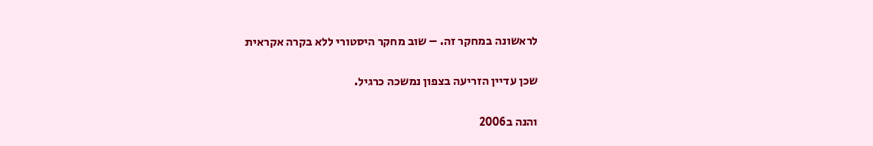לראשונה במחקר זה. – שוב מחקר היסטורי ללא בקרה אקראית

שכן עדיין הזריעה בצפון נמשכה כרגיל.

והנה ב2006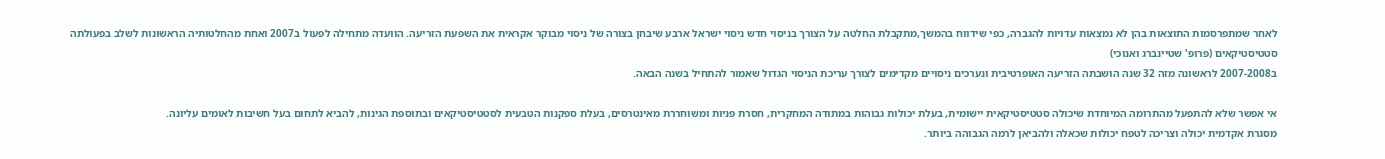לאחר שמתפרסמות התוצאות בהן לא נמצאות עדויות להגברה, כפי שידווח בהמשך,מתקבלת החלטה על הצורך בניסוי חדש ניסוי ישראל ארבע שיבחן בצורה של ניסוי מבוקר אקראית את השפעת הזריעה. הוועדה מתחילה לפעול ב2007 ואחת מהחלטותיה הראשונות לשלב בפעולתה סטטיסטיקאים (פרופ' שטיינברג ואנוכי)
ב2007-2008 לראשונה מזה 32 שנה הושבתה הזריעה האופרטיבית ונערכים ניסויים מקדימים לצורך עריכת הניסוי הגדול שאמור להתחיל בשנה הבאה.

אי אפשר שלא להתפעל מהתרומה המיוחדת שיכולה סטטיסטיקאית יישומית, בעלת יכולות גבוהות במתודה המחקרית, חסרת פניות ומשוחררת מאינטרסים, בעלת ספקנות הטבעית לסטטיסטיקאים ובתוספת הגינות, להביא לתחום בעל חשיבות לאומים עליונה.
מסגרת אקדמית יכולה וצריכה לטפח יכולות שכאלה ולהביאן לרמה הגבוהה ביותר.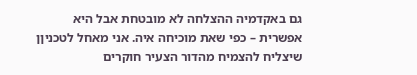גם באקדמיה ההצלחה לא מובטחת אבל היא אפשרית – כפי שאת מוכיחה איה. אני מאחל לטכניןן שיצליח להצמיח מהדור הצעיר חוקרים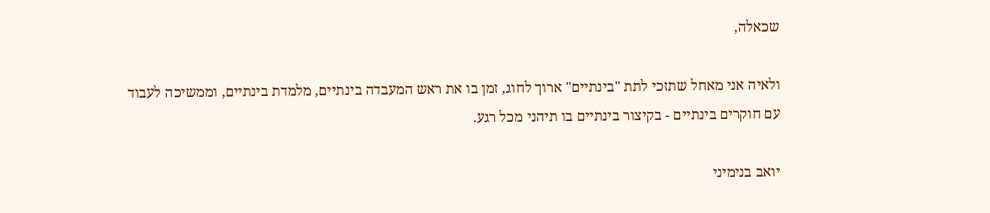שכאלה,

ולאיה אני מאחל שתזכי לתת "בינתיים" ארוך לחוג, זמן בו את ראש המעבדה בינתיים, מלמדת בינתיים, וממשיכה לעבוד עם חוקרים בינתיים - בקיצור בינתיים בו תיהני מכל רגע.

יואב בנימיני